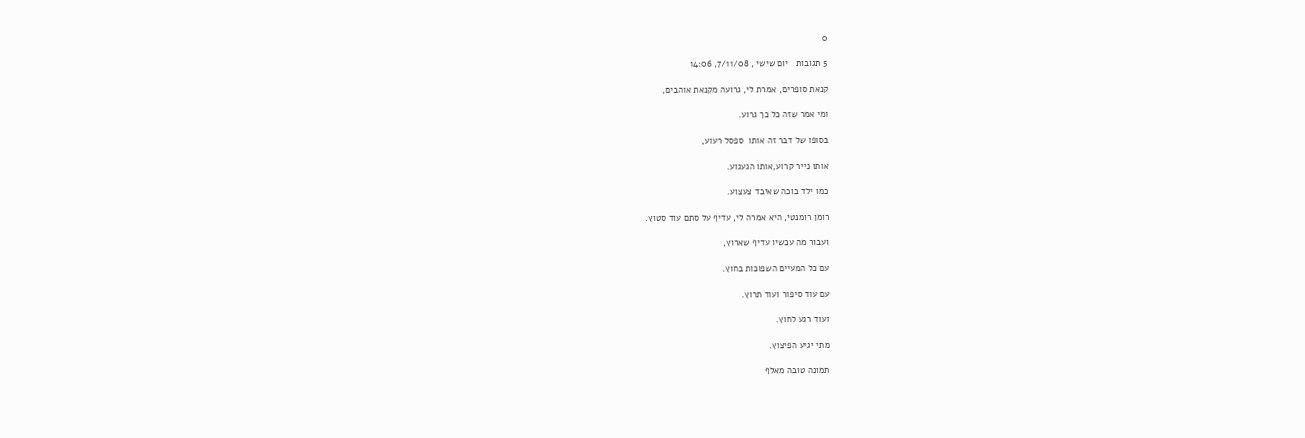0

5 תגובות   יום שישי , 7/11/08, 14:06

קנאת סופרים, אמרת לי, גרועה מקנאת אוהבים,

ומי אמר שזה כל כך גרוע.

בסופו של דבר זה אותו  ספסל רעוע,

אותו נייר קרוע,אותו הגעגוע.

כמו ילד בוכה שאיבד צעצוע.

רומן רומנטי, היא אמרה לי, עדיף על סתם עוד סטוץ.

ועבור מה עכשיו עדיף שארוץ,

עם כל המעיים השפוכות בחוץ.

עם עוד סיפור ועוד תרוץ.

ועוד רגע לחוץ.

מתי יגיע הפיצוץ.

תמונה טובה מאלף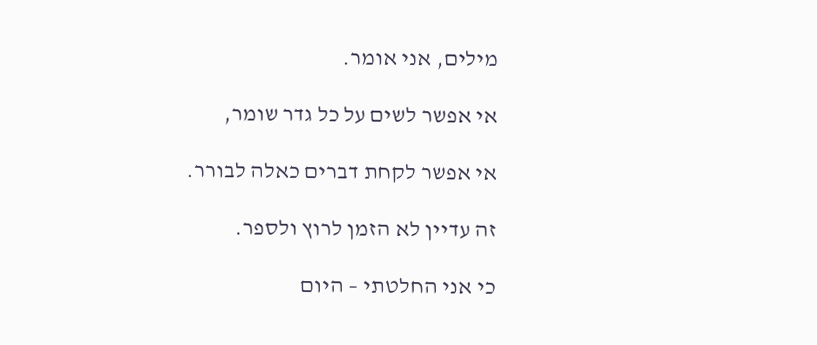מילים, אני אומר.

אי אפשר לשים על כל גדר שומר,

אי אפשר לקחת דברים כאלה לבורר.

זה עדיין לא הזמן לרוץ ולספר.

כי אני החלטתי – היום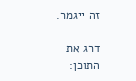זה ייגמר.

דרג את התוכן: